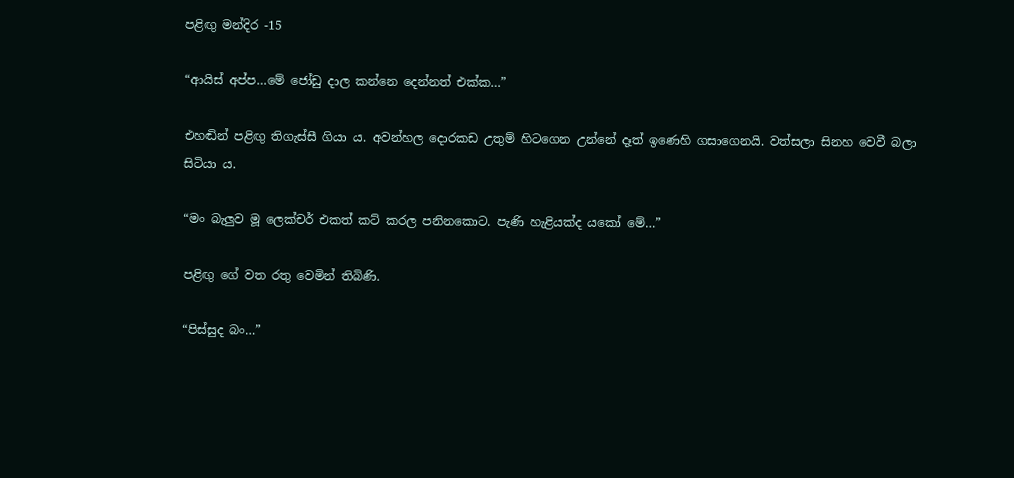පළිඟු මන්දිර -15

“ආයිස් අප්ප…මේ ජෝඩු දාල කන්නෙ දෙන්නත් එක්ක…”

එහඬින් පළිඟු තිගැස්සී ගියා ය. අවන්හල දොරකඩ උතුම් හිටගෙන උන්නේ දෑත් ඉණෙහි ගසාගෙනයි. වත්සලා සිනහ වෙවී බලා සිටියා ය.

“මං බැලුව මූ ලෙක්චර් එකත් කට් කරල පනිනකොට. පැණි හැළියක්ද යකෝ මේ…”

පළිඟු ගේ වත රතු වෙමින් තිබිණි.

“පිස්සුද බං…”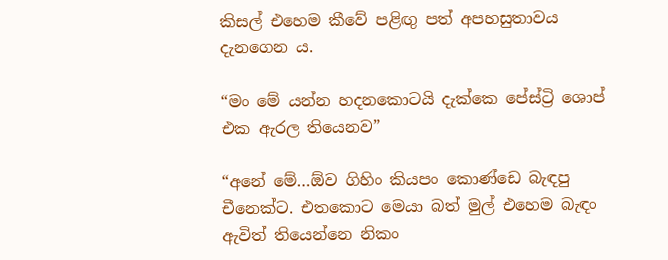කිසල් එහෙම කීවේ පළිඟු පත් අපහසුතාවය දැනගෙන ය.

“මං මේ යන්න හදනකොටයි දැක්කෙ පේස්ට්‍රි ශොප් එක ඇරල තියෙනව”

“අනේ මේ…ඕව ගිහිං කියපං කොණ්ඩෙ බැඳපු චීනෙක්ට. එතකොට මෙයා බත් මුල් එහෙම බැඳං ඇවිත් තියෙන්නෙ නිකං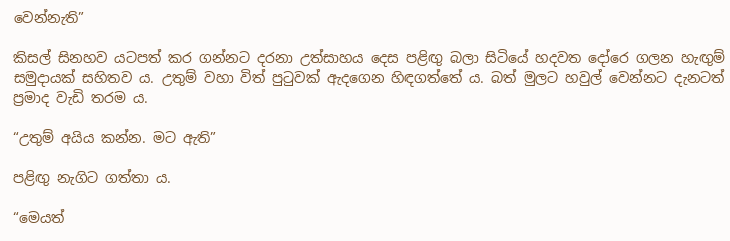වෙන්නැති”

කිසල් සිනහව යටපත් කර ගන්නට දරනා උත්සාහය දෙස පළිඟු බලා සිටියේ හදවත දෝරෙ ගලන හැඟුම් සමුදායක් සහිතව ය. උතුම් වහා විත් පුටුවක් ඇදගෙන හිඳගත්තේ ය. බත් මුලට හවුල් වෙන්නට දැනටත් ප්‍රමාද වැඩි තරම ය.

“උතුම් අයිය කන්න. මට ඇති”

පළිඟු නැගිට ගත්තා ය.

“මෙයත්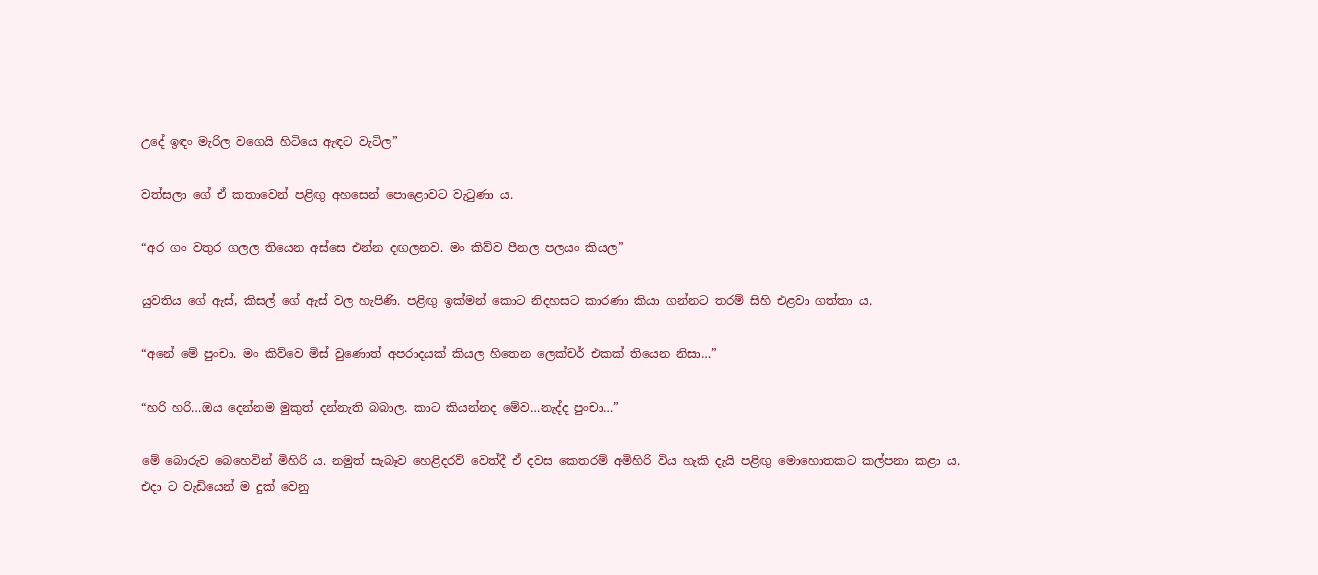උදේ ඉඳං මැරිල වගෙයි හිටියෙ ඇඳට වැටිල”

වත්සලා ගේ ඒ කතාවෙන් පළිඟු අහසෙන් පොළොවට වැටුණා ය.

“අර ගං වතුර ගලල තියෙන අස්සෙ එන්න දඟලනව. මං කිව්ව පීනල පලයං කියල”

යුවතිය ගේ ඇස්, කිසල් ගේ ඇස් වල හැපිණි. පළිඟු ඉක්මන් කොට නිදහසට කාරණා කියා ගන්නට තරම් සිහි එළවා ගත්තා ය.

“අනේ මේ පුංචා. මං කිව්වෙ මිස් වුණොත් අපරාදයක් කියල හිතෙන ලෙක්චර් එකක් තියෙන නිසා…”

“හරි හරි…ඔය දෙන්නම මුකුත් දන්නැති බබාල. කාට කියන්නද මේව…නැද්ද පුංචා…”

මේ බොරුව බෙහෙවින් මිහිරි ය. නමුත් සැබෑව හෙළිදරව් වෙත්දී ඒ දවස කෙතරම් අමිහිරි විය හැකි දැයි පළිඟු මොහොතකට කල්පනා කළා ය. එදා ට වැඩියෙන් ම දුක් වෙනු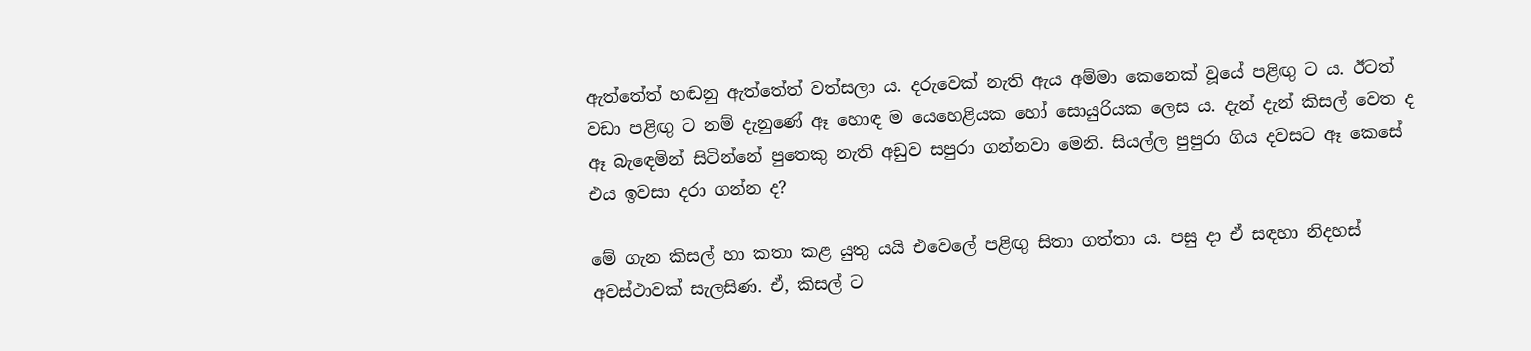ඇත්තේත් හඬනු ඇත්තේත් වත්සලා ය. දරුවෙක් නැති ඇය අම්මා කෙනෙක් වූයේ පළිඟු ට ය. ඊටත් වඩා පළිඟු ට නම් දැනුණේ ඈ හොඳ ම යෙහෙළියක හෝ සොයුරියක ලෙස ය. දැන් දැන් කිසල් වෙත ද ඈ බැඳෙමින් සිටින්නේ පුතෙකු නැති අඩුව සපුරා ගන්නවා මෙනි. සියල්ල පුපුරා ගිය දවසට ඈ කෙසේ එය ඉවසා දරා ගන්න ද?

මේ ගැන කිසල් හා කතා කළ යුතු යයි එවෙලේ පළිඟු සිතා ගත්තා ය. පසු දා ඒ සඳහා නිදහස් අවස්ථාවක් සැලසිණ. ඒ, කිසල් ට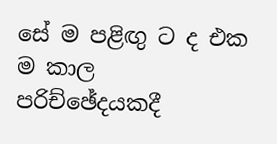සේ ම පළිඟු ට ද එක ම කාල පරිච්ඡේදයකදී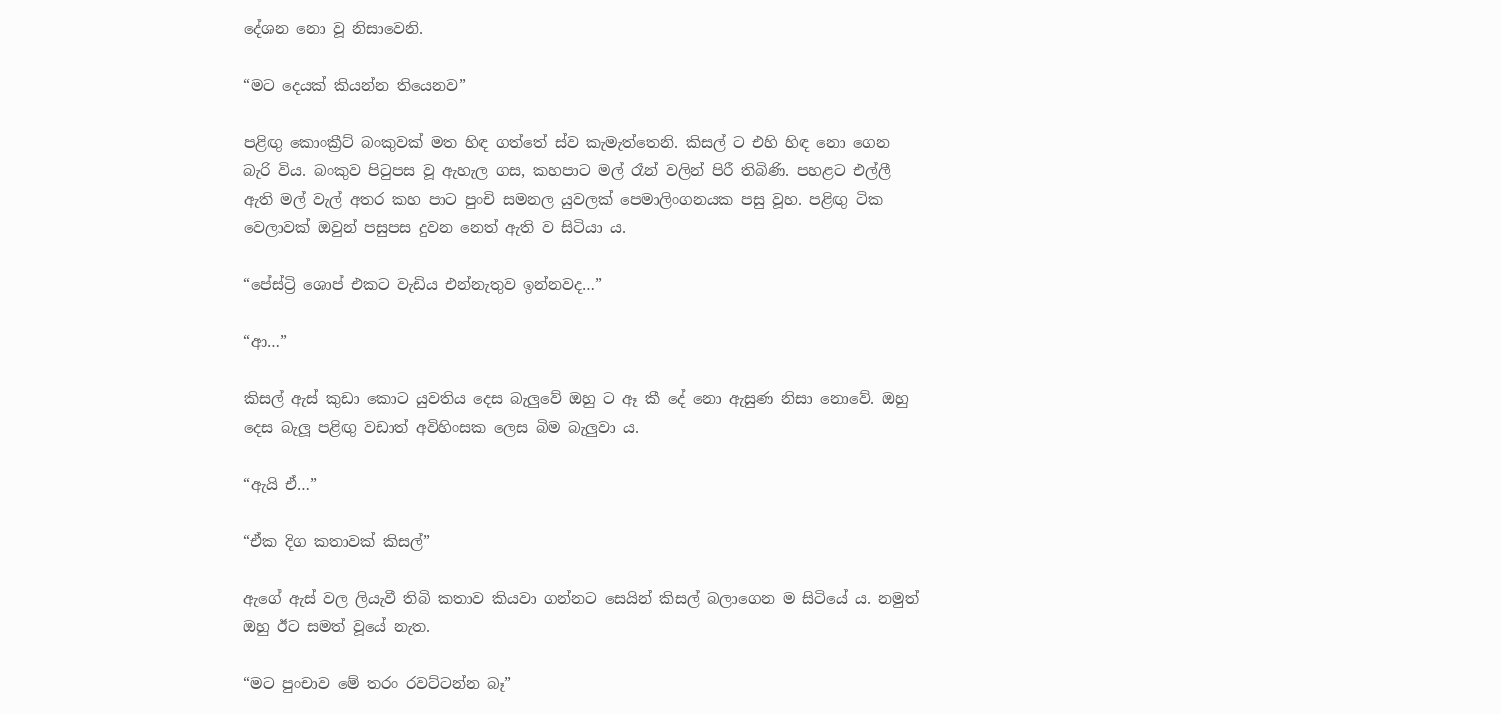දේශන නො වූ නිසාවෙනි.

“මට දෙයක් කියන්න තියෙනව”

පළිඟු කොංක්‍රීට් බංකුවක් මත හිඳ ගත්තේ ස්ව කැමැත්තෙනි. කිසල් ට එහි හිඳ නො ගෙන බැරි විය. බංකුව පිටුපස වූ ඇහැල ගස, කහපාට මල් රෑන් වලින් පිරී තිබිණි. පහළට එල්ලී ඇති මල් වැල් අතර කහ පාට පුංචි සමනල යුවලක් පෙමාලිංගනයක පසු වූහ. පළිඟු ටික වෙලාවක් ඔවුන් පසුපස දුවන නෙත් ඇති ව සිටියා ය.

“පේස්ට්‍රි ශොප් එකට වැඩිය එන්නැතුව ඉන්නවද…”

“ආ…”

කිසල් ඇස් කුඩා කොට යුවතිය දෙස බැලුවේ ඔහු ට ඈ කී දේ නො ඇසුණ නිසා නොවේ. ඔහු දෙස බැලූ පළිඟු වඩාත් අවිහිංසක ලෙස බිම බැලුවා ය.

“ඇයි ඒ…”

“ඒක දිග කතාවක් කිසල්”

ඇගේ ඇස් වල ලියැවී තිබි කතාව කියවා ගන්නට සෙයින් කිසල් බලාගෙන ම සිටියේ ය. නමුත් ඔහු ඊට සමත් වූයේ නැත.

“මට පුංචාව මේ තරං රවට්ටන්න බෑ”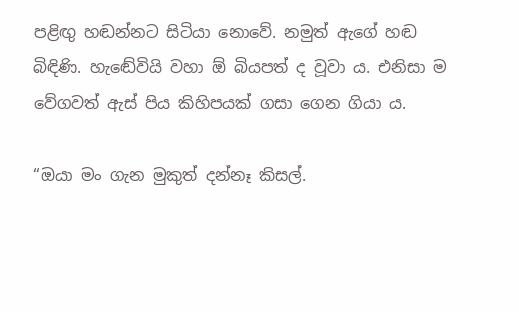පළිඟු හඬන්නට සිටියා නොවේ. නමුත් ඇගේ හඬ බිඳිණි. හැඬේවියි වහා ඕ බියපත් ද වූවා ය. එනිසා ම වේගවත් ඇස් පිය කිහිපයක් ගසා ගෙන ගියා ය.

“ඔයා මං ගැන මුකුත් දන්නෑ කිසල්.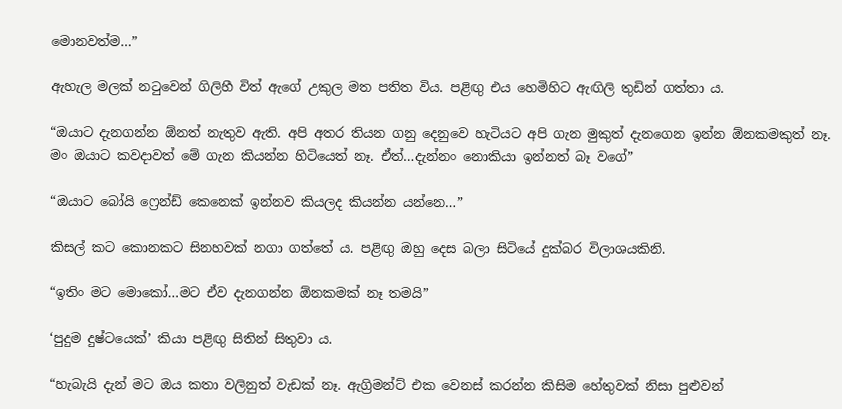මොනවත්ම…”

ඇහැල මලක් නටුවෙන් ගිලිහී විත් ඇගේ උකුල මත පතිත විය. පළිඟු එය හෙමිහිට ඇඟිලි තුඩින් ගත්තා ය.

“ඔයාට දැනගන්න ඕනත් නැතුව ඇති. අපි අතර තියන ගනු දෙනුවෙ හැටියට අපි ගැන මුකුත් දැනගෙන ඉන්න ඕනකමකුත් නෑ. මං ඔයාට කවදාවත් මේ ගැන කියන්න හිටියෙත් නෑ. ඒත්…දැන්නං නොකියා ඉන්නත් බෑ වගේ”

“ඔයාට බෝයි ෆ්‍රෙන්ඩ් කෙනෙක් ඉන්නව කියලද කියන්න යන්නෙ…”

කිසල් කට කොනකට සිනහවක් නගා ගත්තේ ය. පළිඟු ඔහු දෙස බලා සිටියේ දුක්බර විලාශයකිනි.

“ඉතිං මට මොකෝ…මට ඒව දැනගන්න ඕනකමක් නෑ තමයි”

‘පුදුම දුෂ්ටයෙක්’ කියා පළිඟු සිතින් සිතුවා ය.

“හැබැයි දැන් මට ඔය කතා වලිනුත් වැඩක් නෑ. ඇග්‍රිමන්ට් එක වෙනස් කරන්න කිසිම හේතුවක් නිසා පුළුවන්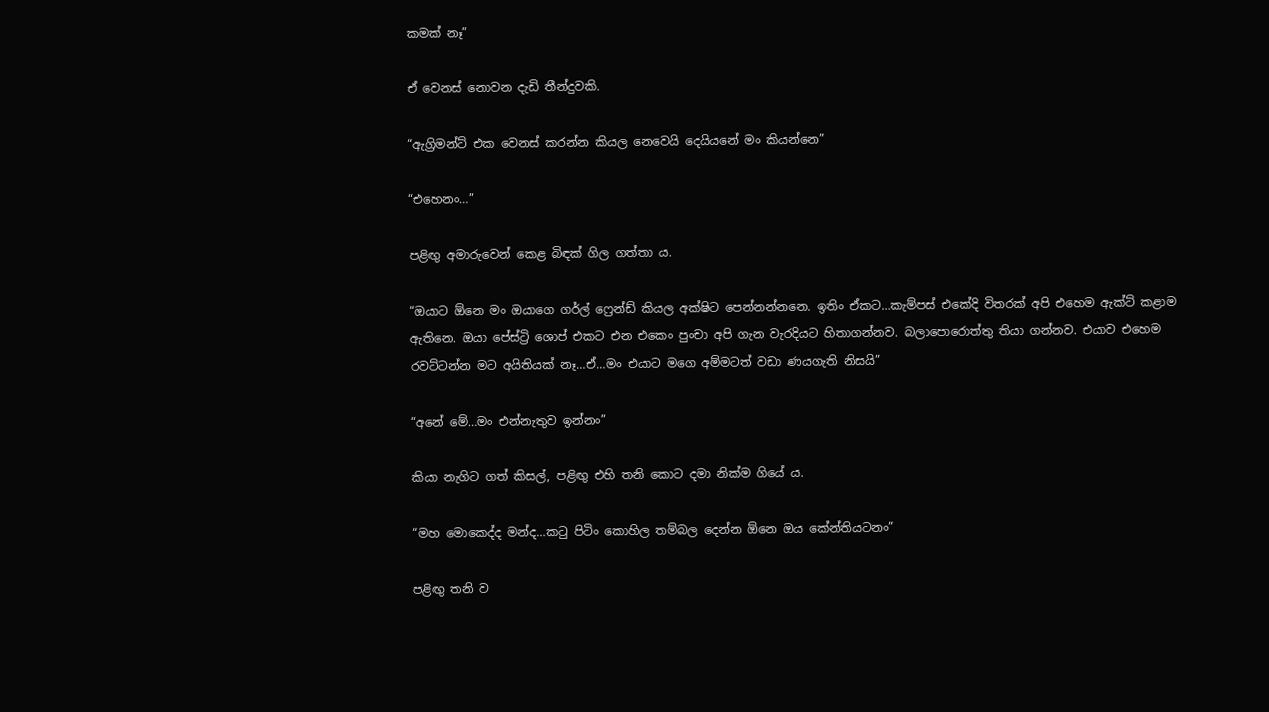කමක් නෑ”

ඒ වෙනස් නොවන දැඩි තීන්දුවකි.

“ඇග්‍රිමන්ට් එක වෙනස් කරන්න කියල නෙවෙයි දෙයියනේ මං කියන්නෙ”

“එහෙනං…”

පළිඟු අමාරුවෙන් කෙළ බිඳක් ගිල ගත්තා ය.

“ඔයාට ඕනෙ මං ඔයාගෙ ගර්ල් ෆ්‍රෙන්ඩ් කියල අක්ෂිට පෙන්නන්නනෙ. ඉතිං ඒකට…කැම්පස් එකේදි විතරක් අපි එහෙම ඇක්ට් කළාම ඇතිනෙ. ඔයා පේස්ට්‍රි ශොප් එකට එන එකෙං පුංචා අපි ගැන වැරදියට හිතාගන්නව. බලාපොරොත්තු තියා ගන්නව. එයාව එහෙම රවට්ටන්න මට අයිතියක් නෑ…ඒ…මං එයාට මගෙ අම්මටත් වඩා ණයගැති නිසයි”

“අනේ මේ…මං එන්නැතුව ඉන්නං”

කියා නැගිට ගත් කිසල්, පළිඟු එහි තනි කොට දමා නික්ම ගියේ ය.

“මහ මොකෙද්ද මන්ද…කටු පිටිං කොහිල තම්බල දෙන්න ඕනෙ ඔය කේන්තියටනං”

පළිඟු තනි ව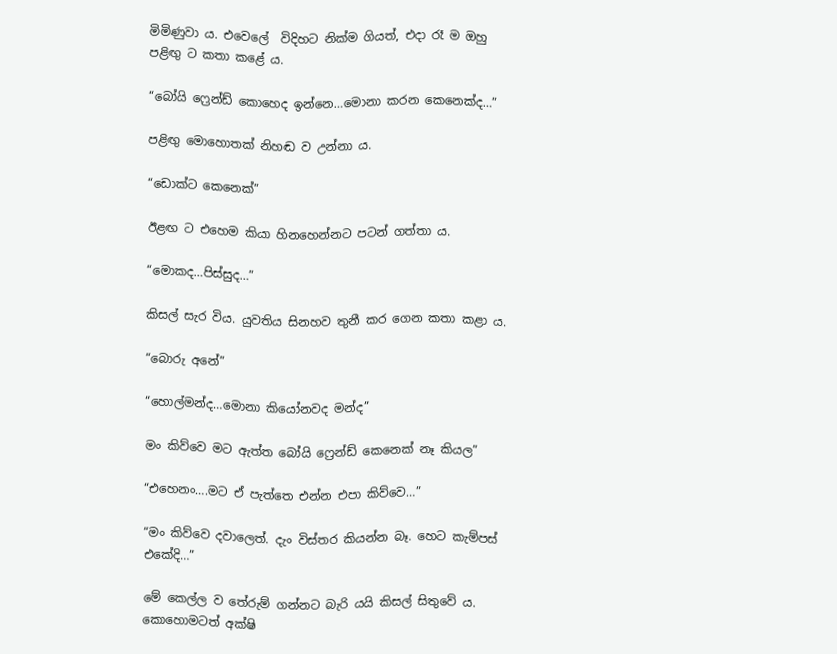මිමිණුවා ය. එවෙලේ  විදිහට නික්ම ගියත්, එදා රෑ ම ඔහු පළිඟු ට කතා කළේ ය.

“බෝයි ෆ්‍රෙන්ඩ් කොහෙද ඉන්නෙ…මොනා කරන කෙනෙක්ද…”

පළිඟු මොහොතක් නිහඬ ව උන්නා ය.

“ඩොක්ට කෙනෙක්”

ඊළඟ ට එහෙම කියා හිනහෙන්නට පටන් ගත්තා ය.

“මොකද…පිස්සුද…”

කිසල් සැර විය. යුවතිය සිනහව තුනී කර ගෙන කතා කළා ය.

“බොරු අනේ”

“හොල්මන්ද…මොනා කියෝනවද මන්ද”

මං කිව්වෙ මට ඇත්ත බෝයි ෆ්‍රෙන්ඩ් කෙනෙක් නෑ කියල”

“එහෙනං….මට ඒ පැත්තෙ එන්න එපා කිව්වෙ…”

“මං කිව්වෙ දවාලෙත්. දැං විස්තර කියන්න බෑ. හෙට කැම්පස් එකේදි…”

මේ කෙල්ල ව තේරුම් ගන්නට බැරි යයි කිසල් සිතුවේ ය. කොහොමටත් අක්ෂි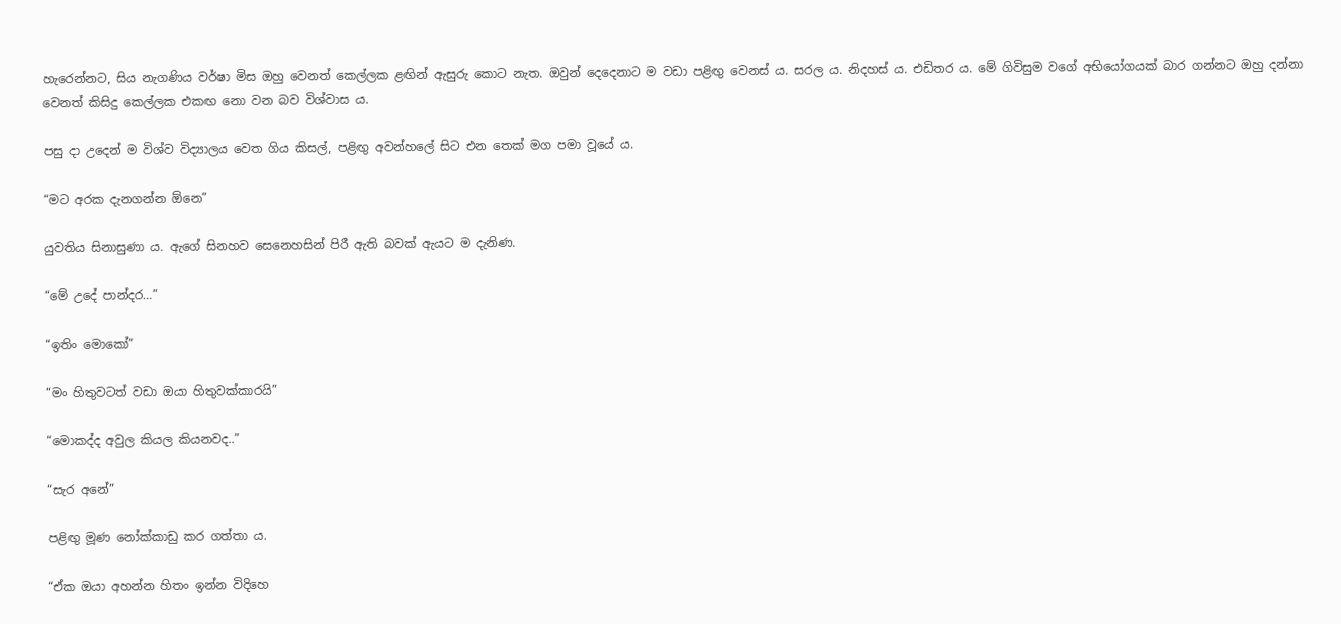හැරෙන්නට, සිය නැගණිය වර්ෂා මිස ඔහු වෙනත් කෙල්ලක ළඟින් ඇසුරු කොට නැත. ඔවුන් දෙදෙනාට ම වඩා පළිඟු වෙනස් ය. සරල ය. නිදහස් ය. එඩිතර ය. මේ ගිවිසුම වගේ අභියෝගයක් බාර ගන්නට ඔහු දන්නා වෙනත් කිසිදු කෙල්ලක එකඟ නො වන බව විශ්වාස ය.

පසු දා උදෙන් ම විශ්ව විද්‍යාලය වෙත ගිය කිසල්, පළිඟු අවන්හලේ සිට එන තෙක් මග පමා වූයේ ය.

“මට අරක දැනගන්න ඕනෙ”

යුවතිය සිනාසුණා ය. ඇගේ සිනහව සෙනෙහසින් පිරී ඇති බවක් ඇයට ම දැනිණ.

“මේ උදේ පාන්දර…”

“ඉතිං මොකෝ”

“මං හිතුවටත් වඩා ඔයා හිතුවක්කාරයි”

“මොකද්ද අවුල කියල කියනවද..”

“සැර අනේ”

පළිඟු මූණ නෝක්කාඩු කර ගත්තා ය.

“ඒක ඔයා අහන්න හිතං ඉන්න විදිහෙ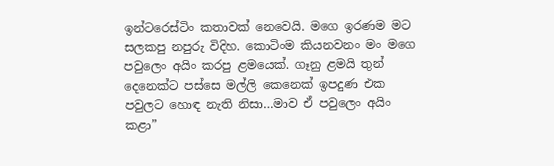ඉන්ටරෙස්ටිං කතාවක් නෙවෙයි. මගෙ ඉරණම මට සලකපු නපුරු විදිහ. කොටිංම කියනවනං මං මගෙ පවුලෙං අයිං කරපු ළමයෙක්. ගෑනු ළමයි තුන් දෙනෙක්ට පස්සෙ මල්ලි කෙනෙක් ඉපදුණ එක පවුලට හොඳ නැති නිසා…මාව ඒ පවුලෙං අයිං කළා”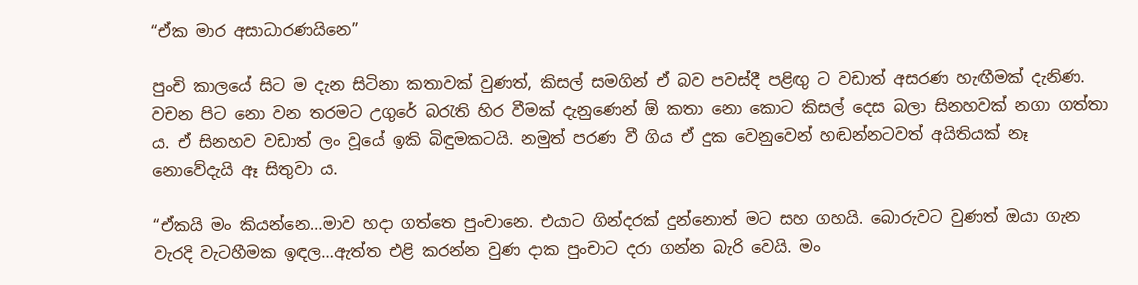“ඒක මාර අසාධාරණයිනෙ”

පුංචි කාලයේ සිට ම දැන සිටිනා කතාවක් වුණත්, කිසල් සමගින් ඒ බව පවස්දී පළිඟු ට වඩාත් අසරණ හැඟීමක් දැනිණ. වචන පිට නො වන තරමට උගුරේ බරැති හිර වීමක් දැනුණෙන් ඕ කතා නො කොට කිසල් දෙස බලා සිනහවක් නගා ගත්තා ය. ඒ සිනහව වඩාත් ලං වූයේ ඉකි බිඳුමකටයි. නමුත් පරණ වී ගිය ඒ දුක වෙනුවෙන් හඬන්නටවත් අයිතියක් නෑ නොවේදැයි ඈ සිතුවා ය.

“ඒකයි මං කියන්නෙ…මාව හදා ගත්තෙ පුංචානෙ. එයාට ගින්දරක් දුන්නොත් මට සහ ගහයි. බොරුවට වුණත් ඔයා ගැන වැරදි වැටහීමක ඉඳල…ඇත්ත එළි කරන්න වුණ දාක පුංචාට දරා ගන්න බැරි වෙයි. මං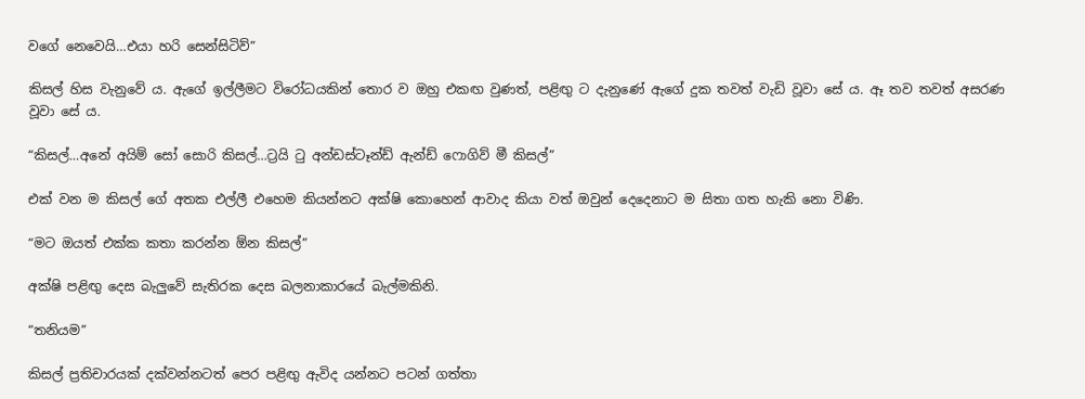වගේ නෙවෙයි…එයා හරි සෙන්සිටිව්”

කිසල් හිස වැනුවේ ය. ඇගේ ඉල්ලීමට විරෝධයකින් තොර ව ඔහු එකඟ වුණත්, පළිඟු ට දැනුණේ ඇගේ දුක තවත් වැඩි වූවා සේ ය. ඈ තව තවත් අසරණ වූවා සේ ය.

“කිසල්…අනේ අයිම් සෝ සොරි කිසල්…ට්‍රයි ටු අන්ඩස්ටෑන්ඩ් ඇන්ඩ් ෆොගිව් මී කිසල්”

එක් වන ම කිසල් ගේ අතක එල්ලී එහෙම කියන්නට අක්ෂි කොහෙන් ආවාද කියා වත් ඔවුන් දෙදෙනාට ම සිතා ගත හැකි නො විණි.

“මට ඔයත් එක්ක කතා කරන්න ඕන කිසල්”

අක්ෂි පළිඟු දෙස බැලුවේ සැතිරක දෙස බලනාකාරයේ බැල්මකිනි.

“තනියම”

කිසල් ප්‍රතිචාරයක් දක්වන්නටත් පෙර පළිඟු ඇවිද යන්නට පටන් ගත්තා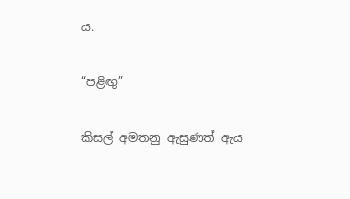ය.

“පළිඟු”

කිසල් අමතනු ඇසුණත් ඇය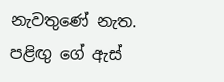නැවතුණේ නැත. පළිඟු ගේ ඇස්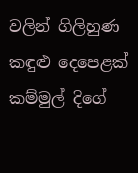වලින් ගිලිහුණ කඳුළු දෙපෙළක් කම්මුල් දිගේ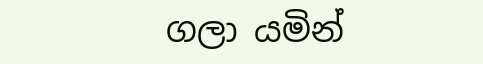ගලා යමින්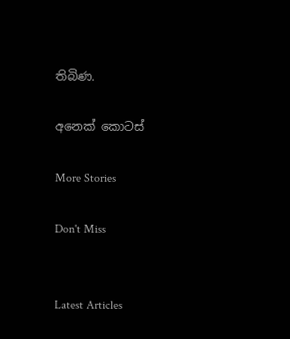තිබිණ.

අනෙක් කොටස්

More Stories

Don't Miss


Latest Articles